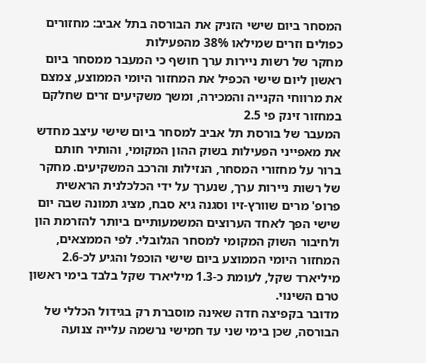המסחר ביום שישי הזניק את הבורסה בתל אביב: מחזורים כפולים וזרים שמילאו 38% מהפעילות
מחקר של רשות ניירות ערך חושף כי המעבר ממסחר ביום ראשון ליום שישי הכפיל את המחזור היומי הממוצע, צמצם את מרווחי הקנייה והמכירה, ומשך משקיעים זרים שחלקם במחזור זינק פי 2.5
המעבר של בורסת תל אביב למסחר ביום שישי עיצב מחדש את מאפייני הפעילות בשוק ההון המקומי, והותיר חותם ברור על מחזורי המסחר, הנזילות והרכב המשקיעים. מחקר של רשות ניירות ערך, שנערך על ידי הכלכלנית הראשית פרופ' מרים שוורץ-זיו וסגנה גיא סבח, מציג תמונה שבה יום שישי הפך לאחד הערוצים המשמעותיים ביותר להזרמת הון ולחיבור השוק המקומי למסחר הגלובלי. לפי הממצאים, המחזור היומי הממוצע ביום שישי הוכפל והגיע לכ-2.6 מיליארד שקל, לעומת כ-1.3 מיליארד שקל בלבד בימי ראשון טרם השינוי.
מדובר בקפיצה חדה שאינה מוסברת רק בגידול הכללי של הבורסה, שכן בימי שני עד חמישי נרשמה עלייה צנועה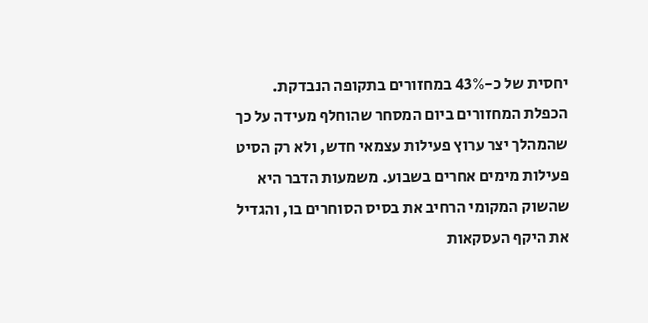יחסית של כ-43% במחזורים בתקופה הנבדקת. הכפלת המחזורים ביום המסחר שהוחלף מעידה על כך שהמהלך יצר ערוץ פעילות עצמאי חדש, ולא רק הסיט פעילות מימים אחרים בשבוע. משמעות הדבר היא שהשוק המקומי הרחיב את בסיס הסוחרים בו, והגדיל את היקף העסקאות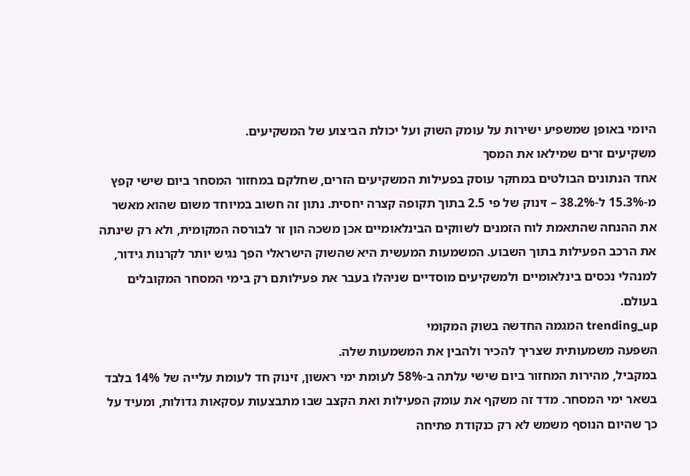היומי באופן שמשפיע ישירות על עומק השוק ועל יכולת הביצוע של המשקיעים.
משקיעים זרים שמילאו את המסך
אחד הנתונים הבולטים במחקר עוסק בפעילות המשקיעים הזרים, שחלקם במחזור המסחר ביום שישי קפץ מ-15.3% ל-38.2% – זינוק של פי 2.5 בתוך תקופה קצרה יחסית. נתון זה חשוב במיוחד משום שהוא מאשר את ההנחה שהתאמת לוח הזמנים לשווקים הבינלאומיים אכן משכה הון זר לבורסה המקומית, ולא רק שינתה את הרכב הפעילות בתוך השבוע. המשמעות המעשית היא שהשוק הישראלי הפך נגיש יותר לקרנות גידור, למנהלי נכסים בינלאומיים ולמשקיעים מוסדיים שניהלו בעבר את פעילותם רק בימי המסחר המקובלים בעולם.
trending_up המגמה החדשה בשוק המקומי
השפעה משמעותית שצריך להכיר ולהבין את המשמעות שלה.
במקביל, מהירות המחזור ביום שישי עלתה ב-58% לעומת ימי ראשון, זינוק חד לעומת עלייה של 14% בלבד בשאר ימי המסחר. מדד זה משקף את עומק הפעילות ואת הקצב שבו מתבצעות עסקאות גדולות, ומעיד על כך שהיום הנוסף משמש לא רק כנקודת פתיחה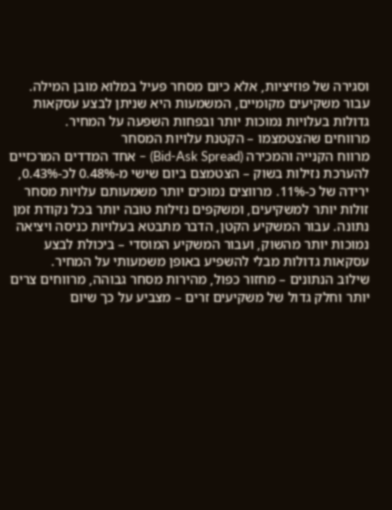וסגירה של פוזיציות, אלא כיום מסחר פעיל במלוא מובן המילה. עבור משקיעים מקומיים, המשמעות היא שניתן לבצע עסקאות גדולות בעלויות נמוכות יותר ובפחות השפעה על המחיר.
מרווחים שהצטמצמו – הקטנת עלויות המסחר
מרווח הקנייה והמכירה (Bid-Ask Spread) – אחד המדדים המרכזיים להערכת נזילות בשוק – הצטמצם ביום שישי מ-0.48% לכ-0.43%, ירידה של כ-11%. מרווצים נמוכים יותר משמעותם עלויות מסחר זולות יותר למשקיעים, ומשקפים נזילות טובה יותר בכל נקודת זמן נתונה. עבור המשקיע הקטן, הדבר מתבטא בעלויות כניסה ויציאה נמוכות יותר מהשוק, ועבור המשקיע המוסדי – ביכולת לבצע עסקאות גדולות מבלי להשפיע באופן משמעותי על המחיר.
שילוב הנתונים – מחזור כפול, מהירות מסחר גבוהה, מרווחים צרים יותר וחלק גדול של משקיעים זרים – מצביע על כך שיום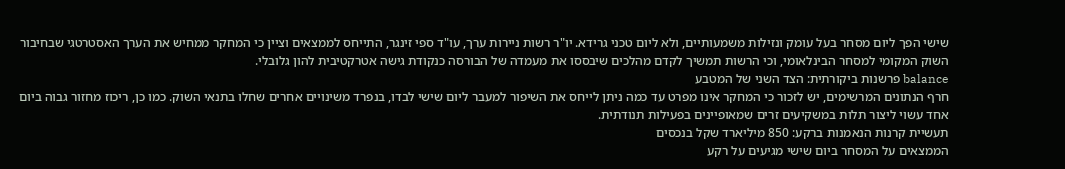שישי הפך ליום מסחר בעל עומק ונזילות משמעותיים, ולא ליום טכני גרידא. יו"ר רשות ניירות ערך, עו"ד ספי זינגר, התייחס לממצאים וציין כי המחקר ממחיש את הערך האסטרטגי שבחיבור השוק המקומי למסחר הבינלאומי, וכי הרשות תמשיך לקדם מהלכים שיבססו את מעמדה של הבורסה כנקודת גישה אטרקטיבית להון גלובלי.
balance פרשנות ביקורתית: הצד השני של המטבע
חרף הנתונים המרשימים, יש לזכור כי המחקר אינו מפרט עד כמה ניתן לייחס את השיפור למעבר ליום שישי לבדו, בנפרד משינויים אחרים שחלו בתנאי השוק. כמו כן, ריכוז מחזור גבוה ביום אחד עשוי ליצור תלות במשקיעים זרים שמאופיינים בפעילות תנודתית.
תעשיית קרנות הנאמנות ברקע: 850 מיליארד שקל בנכסים
הממצאים על המסחר ביום שישי מגיעים על רקע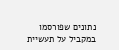נתונים שפורסמו במקביל על תעשיית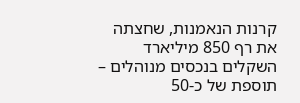קרנות הנאמנות, שחצתה את רף 850 מיליארד השקלים בנכסים מנוהלים – תוספת של כ-50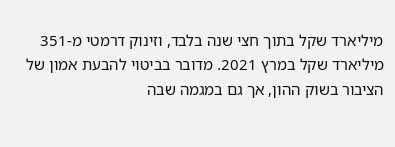מיליארד שקל בתוך חצי שנה בלבד, וזינוק דרמטי מ-351 מיליארד שקל במרץ 2021. מדובר בביטוי להבעת אמון של הציבור בשוק ההון, אך גם במגמה שבה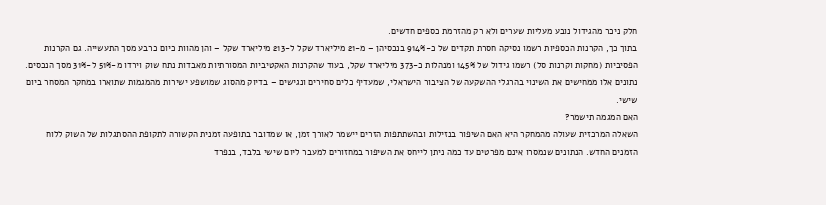חלק ניכר מהגידול נובע מעליות שערים ולא רק מהזרמת כספים חדשים.
בתוך כך, הקרנות הכספיות רשמו נסיקה חסרת תקדים של כ-914% בנכסיהן – מ-21 מיליארד שקל ל-213 מיליארד שקל – והן מהוות כיום כרבע מסך התעשייה. גם הקרנות הפסיביות (מחקות וקרנות סל) רשמו גידול של 145% ומנהלות כ-373 מיליארד שקל, בעוד שהקרנות האקטיביות המסורתיות מאבדות נתח שוק וירדו מ-51% ל-31% מסך הנכסים. נתונים אלו ממחישים את השינוי בהרגלי ההשקעה של הציבור הישראלי, שמעדיף כלים סחירים ונגישים – בדיוק מהסוג שמושפע ישירות מהמגמות שתוארו במחקר המסחר ביום שישי.
האם המגמה תישמר?
השאלה המרכזית שעולה מהמחקר היא האם השיפור בנזילות ובהשתתפות הזרים יישמר לאורך זמן, או שמדובר בתופעה זמנית הקשורה לתקופת ההסתגלות של השוק ללוח הזמנים החדש. הנתונים שנמסרו אינם מפרטים עד כמה ניתן לייחס את השיפור במחזורים למעבר ליום שישי בלבד, בנפרד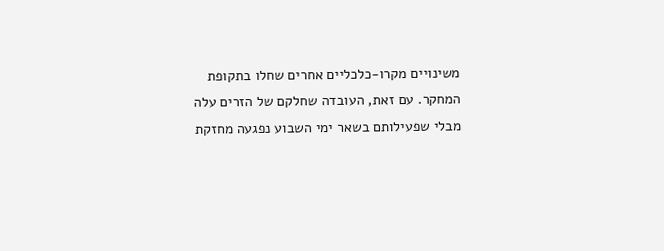משינויים מקרו-כלכליים אחרים שחלו בתקופת המחקר. עם זאת, העובדה שחלקם של הזרים עלה מבלי שפעילותם בשאר ימי השבוע נפגעה מחזקת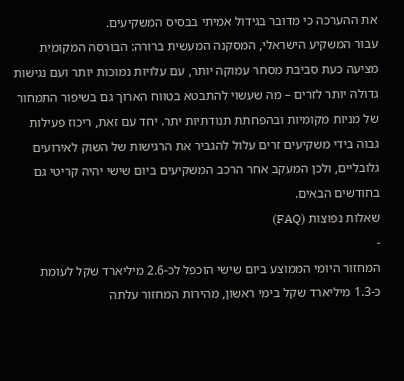את ההערכה כי מדובר בגידול אמיתי בבסיס המשקיעים.
עבור המשקיע הישראלי, המסקנה המעשית ברורה: הבורסה המקומית מציעה כעת סביבת מסחר עמוקה יותר, עם עלויות נמוכות יותר ועם נגישות גדולה יותר לזרים – מה שעשוי להתבטא בטווח הארוך גם בשיפור התמחור של מניות מקומיות ובהפחתת תנודתיות יתר. יחד עם זאת, ריכוז פעילות גבוה בידי משקיעים זרים עלול להגביר את הרגישות של השוק לאירועים גלובליים, ולכן המעקב אחר הרכב המשקיעים ביום שישי יהיה קריטי גם בחודשים הבאים.
שאלות נפוצות (FAQ)
-
המחזור היומי הממוצע ביום שישי הוכפל לכ-2.6 מיליארד שקל לעומת כ-1.3 מיליארד שקל בימי ראשון, מהירות המחזור עלתה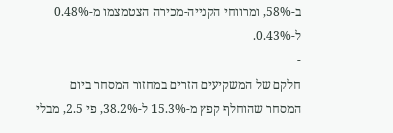ב-58%, ומרווחי הקנייה-מכירה הצטמצמו מ-0.48% ל-0.43%.
-
חלקם של המשקיעים הזרים במחזור המסחר ביום המסחר שהוחלף קפץ מ-15.3% ל-38.2%, פי 2.5, מבלי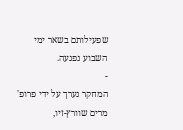שפעילותם בשאר ימי השבוע נפגעה.
-
המחקר נערך על ידי פרופ' מרים שוורץ-זיו,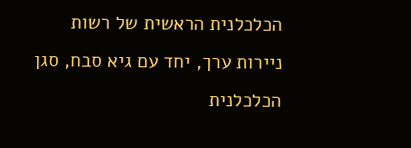הכלכלנית הראשית של רשות ניירות ערך, יחד עם גיא סבח, סגן הכלכלנית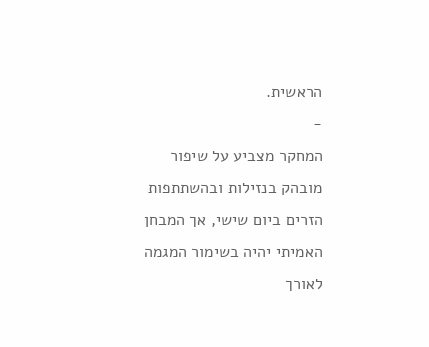הראשית.
-
המחקר מצביע על שיפור מובהק בנזילות ובהשתתפות הזרים ביום שישי, אך המבחן האמיתי יהיה בשימור המגמה לאורך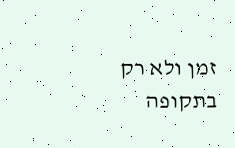זמן ולא רק בתקופה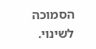הסמוכה לשינוי.